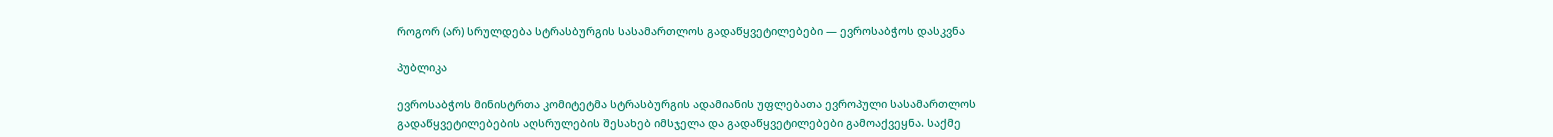როგორ (არ) სრულდება სტრასბურგის სასამართლოს გადაწყვეტილებები — ევროსაბჭოს დასკვნა

პუბლიკა

ევროსაბჭოს მინისტრთა კომიტეტმა სტრასბურგის ადამიანის უფლებათა ევროპული სასამართლოს გადაწყვეტილებების აღსრულების შესახებ იმსჯელა და გადაწყვეტილებები გამოაქვეყნა. საქმე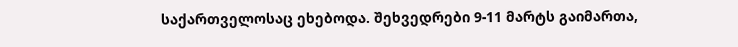საქართველოსაც ეხებოდა. შეხვედრები 9-11 მარტს გაიმართა,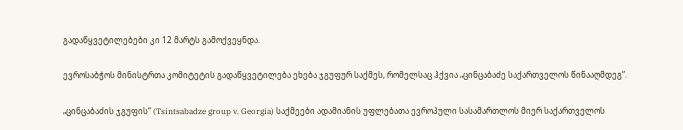გადაწყვეტილებები კი 12 მარტს გამოქვეყნდა.

ევროსაბჭოს მინისტრთა კომიტეტის გადაწყვეტილება ეხება ჯგუფურ საქმეს, რომელსაც ჰქვია „ცინცაბაძე საქართველოს წინააღმდეგ“.

„ცინცაბაძის ჯგუფის“ (Tsintsabadze group v. Georgia) საქმეები ადამიანის უფლებათა ევროპული სასამართლოს მიერ საქართველოს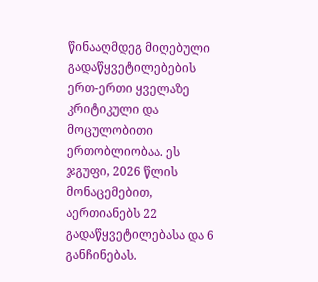წინააღმდეგ მიღებული გადაწყვეტილებების ერთ-ერთი ყველაზე კრიტიკული და მოცულობითი ერთობლიობაა. ეს ჯგუფი, 2026 წლის მონაცემებით, აერთიანებს 22 გადაწყვეტილებასა და 6 განჩინებას.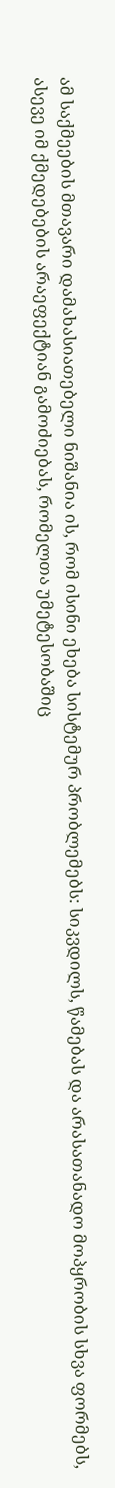ამ საქმეების მთავარი დამახასიათებელი ნიშანია ის, რომ ისინი ეხება სისტემურ პრობლემებს: სიკვდილს, წამებას და არასათანადო მოპყრობის სხვა ფორმებს, ასევე იმ ქმედებების არაეფექტიან გამოძიებას, რომელთა უმეტესობაშიც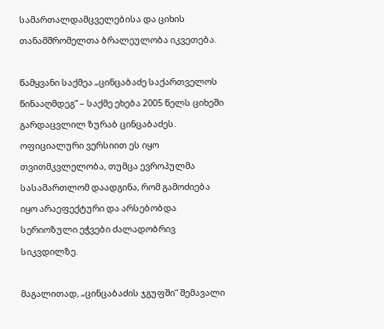სამართალდამცველებისა და ციხის თანამშრომელთა ბრალეულობა იკვეთება.

წამყვანი საქმეა „ცინცაბაძე საქართველოს წინააღმდეგ“ – საქმე ეხება 2005 წელს ციხეში გარდაცვლილ ზურაბ ცინცაბაძეს. ოფიციალური ვერსიით ეს იყო თვითმკვლელობა, თუმცა ევროპულმა სასამართლომ დაადგინა, რომ გამოძიება იყო არაეფექტური და არსებობდა სერიოზული ეჭვები ძალადობრივ სიკვდილზე.

მაგალითად, „ცინცაბაძის ჯგუფში“ შემავალი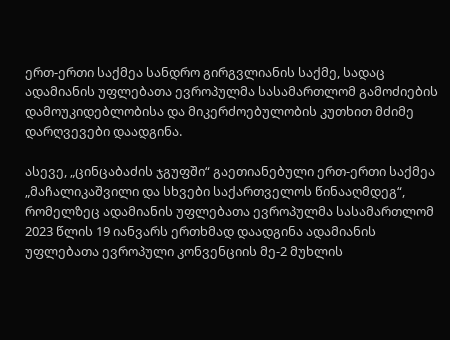ერთ-ერთი საქმეა სანდრო გირგვლიანის საქმე, სადაც ადამიანის უფლებათა ევროპულმა სასამართლომ გამოძიების დამოუკიდებლობისა და მიკერძოებულობის კუთხით მძიმე დარღვევები დაადგინა.

ასევე, „ცინცაბაძის ჯგუფში“ გაეთიანებული ერთ-ერთი საქმეა „მაჩალიკაშვილი და სხვები საქართველოს წინააღმდეგ“, რომელზეც ადამიანის უფლებათა ევროპულმა სასამართლომ 2023 წლის 19 იანვარს ერთხმად დაადგინა ადამიანის უფლებათა ევროპული კონვენციის მე-2 მუხლის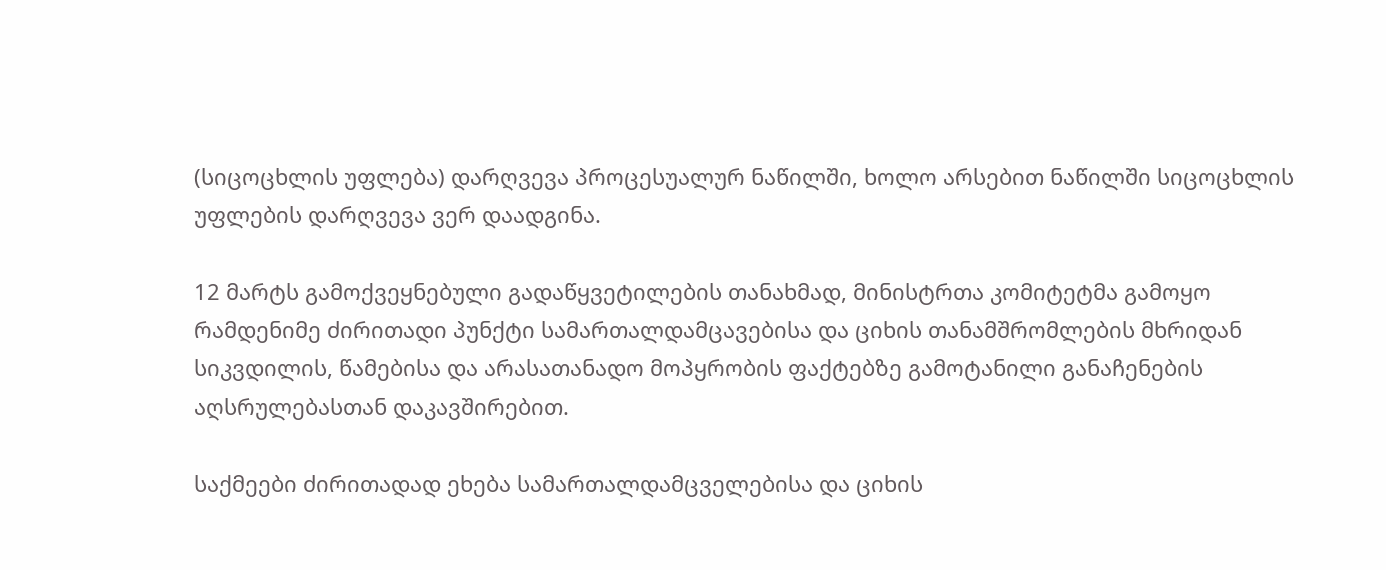(სიცოცხლის უფლება) დარღვევა პროცესუალურ ნაწილში, ხოლო არსებით ნაწილში სიცოცხლის უფლების დარღვევა ვერ დაადგინა.

12 მარტს გამოქვეყნებული გადაწყვეტილების თანახმად, მინისტრთა კომიტეტმა გამოყო რამდენიმე ძირითადი პუნქტი სამართალდამცავებისა და ციხის თანამშრომლების მხრიდან სიკვდილის, წამებისა და არასათანადო მოპყრობის ფაქტებზე გამოტანილი განაჩენების აღსრულებასთან დაკავშირებით.

საქმეები ძირითადად ეხება სამართალდამცველებისა და ციხის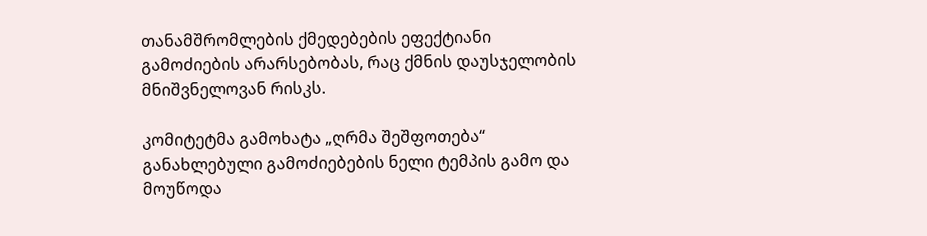თანამშრომლების ქმედებების ეფექტიანი გამოძიების არარსებობას, რაც ქმნის დაუსჯელობის მნიშვნელოვან რისკს.

კომიტეტმა გამოხატა „ღრმა შეშფოთება“ განახლებული გამოძიებების ნელი ტემპის გამო და მოუწოდა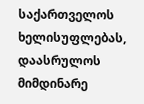საქართველოს ხელისუფლებას, დაასრულოს მიმდინარე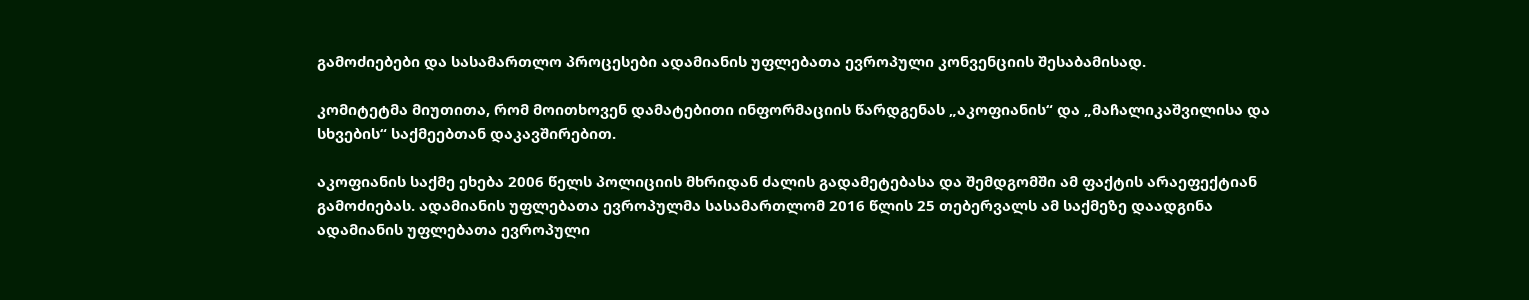გამოძიებები და სასამართლო პროცესები ადამიანის უფლებათა ევროპული კონვენციის შესაბამისად.

კომიტეტმა მიუთითა, რომ მოითხოვენ დამატებითი ინფორმაციის წარდგენას „აკოფიანის“ და „მაჩალიკაშვილისა და სხვების“ საქმეებთან დაკავშირებით.

აკოფიანის საქმე ეხება 2006 წელს პოლიციის მხრიდან ძალის გადამეტებასა და შემდგომში ამ ფაქტის არაეფექტიან გამოძიებას. ადამიანის უფლებათა ევროპულმა სასამართლომ 2016 წლის 25 თებერვალს ამ საქმეზე დაადგინა ადამიანის უფლებათა ევროპული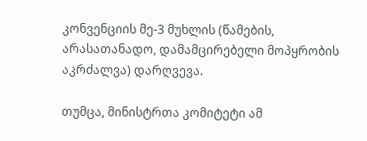კონვენციის მე-3 მუხლის (წამების, არასათანადო, დამამცირებელი მოპყრობის აკრძალვა) დარღვევა.

თუმცა, მინისტრთა კომიტეტი ამ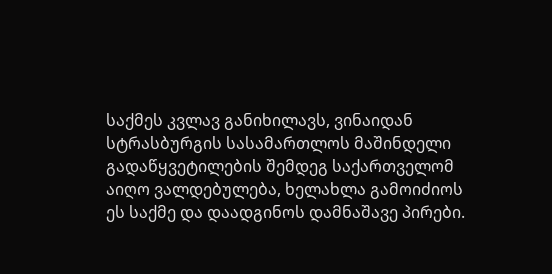საქმეს კვლავ განიხილავს, ვინაიდან სტრასბურგის სასამართლოს მაშინდელი გადაწყვეტილების შემდეგ საქართველომ აიღო ვალდებულება, ხელახლა გამოიძიოს ეს საქმე და დაადგინოს დამნაშავე პირები.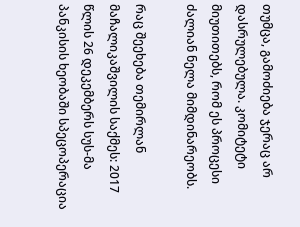თუმცა, გამოძიება ჯერაც არ დასრულებულა. კომიტეტი მიუთითებს, რომ ეს პროცესი ძალიან ნელა მიმდინარეობს.

რაც შეეხება თემირლან მაჩალიკაშვილის საქმეს: 2017 წლის 26 დეკემბერს სუს-მა პანკისის ხეობაში სპეცოპერაცია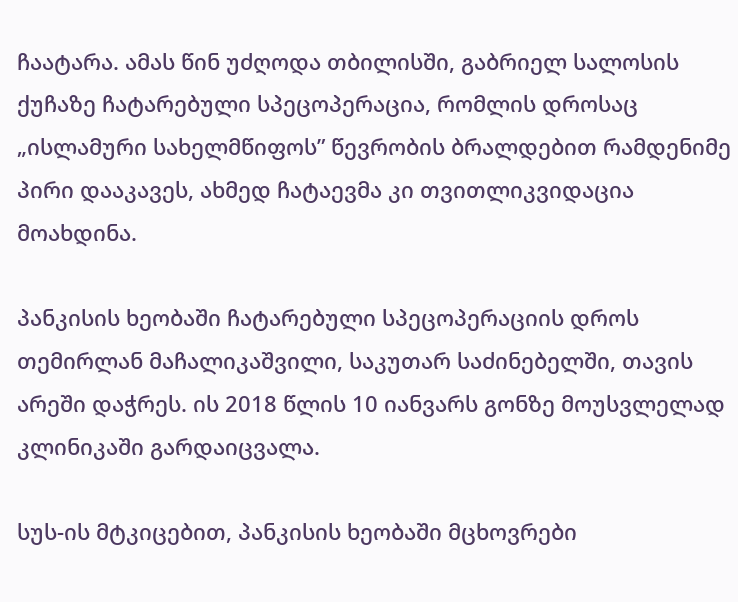ჩაატარა. ამას წინ უძღოდა თბილისში, გაბრიელ სალოსის ქუჩაზე ჩატარებული სპეცოპერაცია, რომლის დროსაც „ისლამური სახელმწიფოს” წევრობის ბრალდებით რამდენიმე პირი დააკავეს, ახმედ ჩატაევმა კი თვითლიკვიდაცია მოახდინა.

პანკისის ხეობაში ჩატარებული სპეცოპერაციის დროს თემირლან მაჩალიკაშვილი, საკუთარ საძინებელში, თავის არეში დაჭრეს. ის 2018 წლის 10 იანვარს გონზე მოუსვლელად კლინიკაში გარდაიცვალა.

სუს-ის მტკიცებით, პანკისის ხეობაში მცხოვრები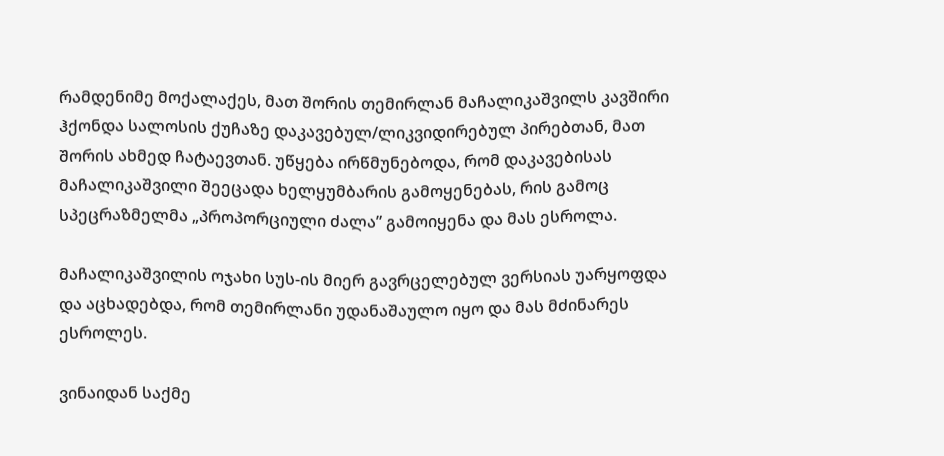რამდენიმე მოქალაქეს, მათ შორის თემირლან მაჩალიკაშვილს კავშირი ჰქონდა სალოსის ქუჩაზე დაკავებულ/ლიკვიდირებულ პირებთან, მათ შორის ახმედ ჩატაევთან. უწყება ირწმუნებოდა, რომ დაკავებისას მაჩალიკაშვილი შეეცადა ხელყუმბარის გამოყენებას, რის გამოც სპეცრაზმელმა „პროპორციული ძალა” გამოიყენა და მას ესროლა.

მაჩალიკაშვილის ოჯახი სუს-ის მიერ გავრცელებულ ვერსიას უარყოფდა და აცხადებდა, რომ თემირლანი უდანაშაულო იყო და მას მძინარეს ესროლეს.

ვინაიდან საქმე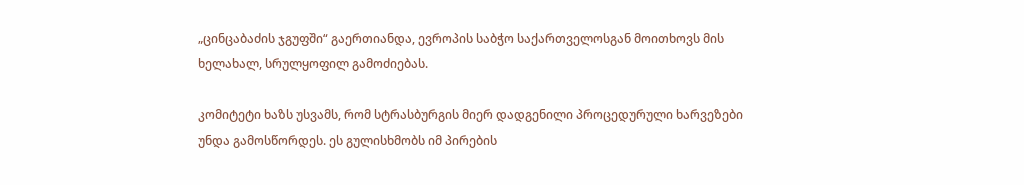„ცინცაბაძის ჯგუფში“ გაერთიანდა, ევროპის საბჭო საქართველოსგან მოითხოვს მის ხელახალ, სრულყოფილ გამოძიებას.

კომიტეტი ხაზს უსვამს, რომ სტრასბურგის მიერ დადგენილი პროცედურული ხარვეზები უნდა გამოსწორდეს. ეს გულისხმობს იმ პირების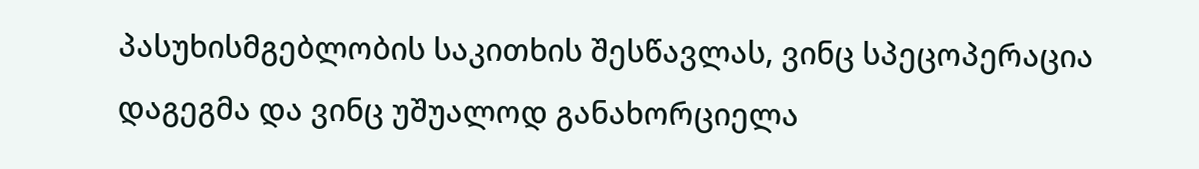პასუხისმგებლობის საკითხის შესწავლას, ვინც სპეცოპერაცია დაგეგმა და ვინც უშუალოდ განახორციელა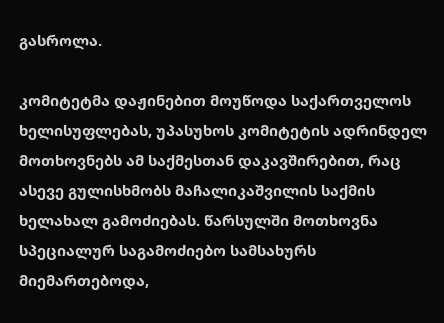გასროლა.

კომიტეტმა დაჟინებით მოუწოდა საქართველოს ხელისუფლებას, უპასუხოს კომიტეტის ადრინდელ მოთხოვნებს ამ საქმესთან დაკავშირებით, რაც ასევე გულისხმობს მაჩალიკაშვილის საქმის ხელახალ გამოძიებას. წარსულში მოთხოვნა სპეციალურ საგამოძიებო სამსახურს მიემართებოდა,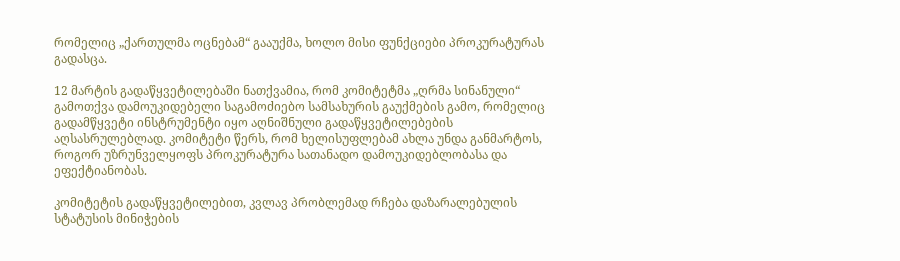რომელიც „ქართულმა ოცნებამ“ გააუქმა, ხოლო მისი ფუნქციები პროკურატურას გადასცა.

12 მარტის გადაწყვეტილებაში ნათქვამია, რომ კომიტეტმა „ღრმა სინანული“ გამოთქვა დამოუკიდებელი საგამოძიებო სამსახურის გაუქმების გამო, რომელიც გადამწყვეტი ინსტრუმენტი იყო აღნიშნული გადაწყვეტილებების აღსასრულებლად. კომიტეტი წერს, რომ ხელისუფლებამ ახლა უნდა განმარტოს, როგორ უზრუნველყოფს პროკურატურა სათანადო დამოუკიდებლობასა და ეფექტიანობას.

კომიტეტის გადაწყვეტილებით, კვლავ პრობლემად რჩება დაზარალებულის სტატუსის მინიჭების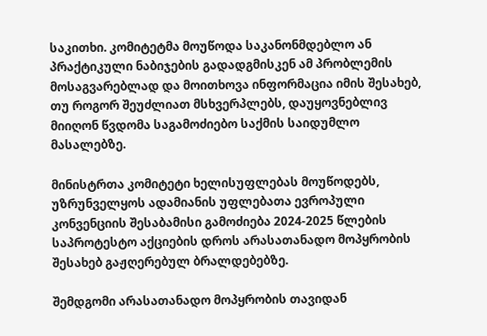საკითხი. კომიტეტმა მოუწოდა საკანონმდებლო ან პრაქტიკული ნაბიჯების გადადგმისკენ ამ პრობლემის მოსაგვარებლად და მოითხოვა ინფორმაცია იმის შესახებ, თუ როგორ შეუძლიათ მსხვერპლებს, დაუყოვნებლივ მიიღონ წვდომა საგამოძიებო საქმის საიდუმლო მასალებზე.

მინისტრთა კომიტეტი ხელისუფლებას მოუწოდებს, უზრუნველყოს ადამიანის უფლებათა ევროპული კონვენციის შესაბამისი გამოძიება 2024-2025 წლების საპროტესტო აქციების დროს არასათანადო მოპყრობის შესახებ გაჟღერებულ ბრალდებებზე.

შემდგომი არასათანადო მოპყრობის თავიდან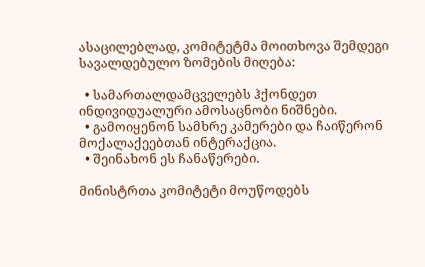ასაცილებლად, კომიტეტმა მოითხოვა შემდეგი სავალდებულო ზომების მიღება:

  • სამართალდამცველებს ჰქონდეთ ინდივიდუალური ამოსაცნობი ნიშნები.
  • გამოიყენონ სამხრე კამერები და ჩაიწერონ მოქალაქეებთან ინტერაქცია.
  • შეინახონ ეს ჩანაწერები.

მინისტრთა კომიტეტი მოუწოდებს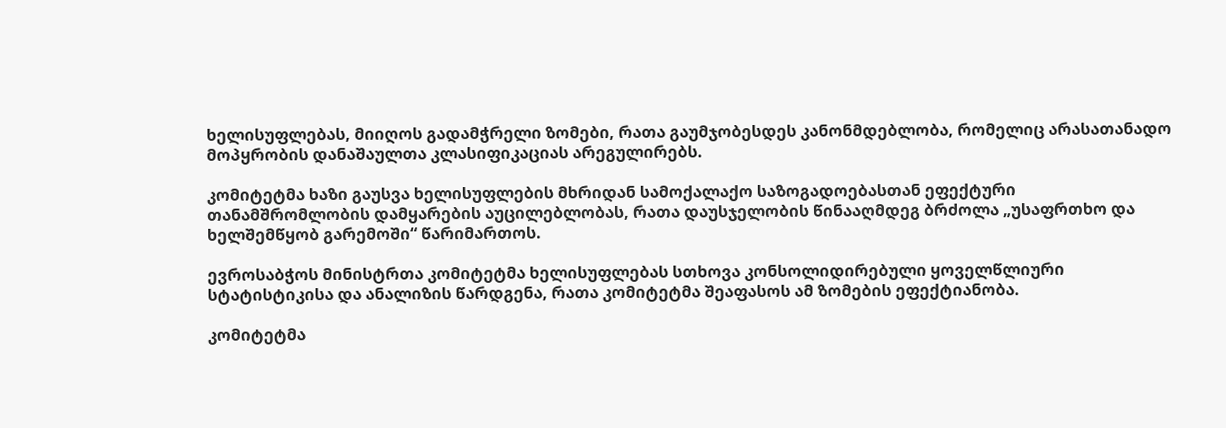ხელისუფლებას, მიიღოს გადამჭრელი ზომები, რათა გაუმჯობესდეს კანონმდებლობა, რომელიც არასათანადო მოპყრობის დანაშაულთა კლასიფიკაციას არეგულირებს.

კომიტეტმა ხაზი გაუსვა ხელისუფლების მხრიდან სამოქალაქო საზოგადოებასთან ეფექტური თანამშრომლობის დამყარების აუცილებლობას, რათა დაუსჯელობის წინააღმდეგ ბრძოლა „უსაფრთხო და ხელშემწყობ გარემოში“ წარიმართოს.

ევროსაბჭოს მინისტრთა კომიტეტმა ხელისუფლებას სთხოვა კონსოლიდირებული ყოველწლიური სტატისტიკისა და ანალიზის წარდგენა, რათა კომიტეტმა შეაფასოს ამ ზომების ეფექტიანობა.

კომიტეტმა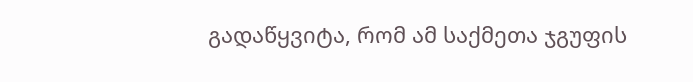გადაწყვიტა, რომ ამ საქმეთა ჯგუფის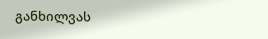განხილვას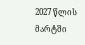2027 წლის მარტში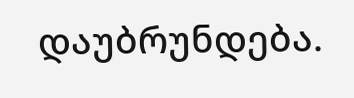დაუბრუნდება.